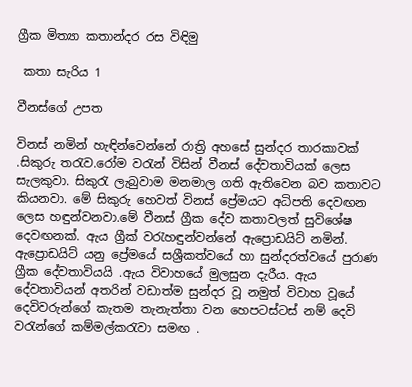ග්‍රීක මිත්‍යා කතාන්දර රස විඳිමු

 කතා සැරිය 1

වීනස්ගේ උපත

විනස් නමින් හැඳින්වෙන්නේ රාත්‍රි අහසේ සුන්දර තාරකාවක් .සිකුරු තරැව.රෝම වරැන් විසින් වීනස් දේවතාවියක් ලෙස සැලකුවා. සිකුරැ ලැබුවාම මනමාල ගති ඇතිවෙන බව කතාවට කියනවා. මේ සිකුරු හෙවත් විනස් ප්‍රේමයට අධිපති දෙවඟන ලෙස හඳුන්වනවා.මේ වීනස් ග්‍රීක දේව කතාවලත් සුවිශේෂ දෙවඟනක්. ඇය ග්‍රීක් වරැහඳුන්වන්නේ ඇප්‍රොඩයිට් නමින්. ඇප්‍රොඩයිට් යනු ප්‍රේමයේ සශ්‍රීකත්වයේ හා සුන්දරත්වයේ පුරාණ ග්‍රීක දේවතාවියයි .ඇය විවාහයේ මුලසුන දැරීය. ඇය දේවතාවියන් අතරින් වඩාත්ම සුන්දර වූ නමුත් විවාහ වූයේ දෙවිවරුන්ගේ කැතම තැනැත්තා වන හෙපටස්ටස් නම් දෙවි වරැන්ගේ කම්මල්කරැවා සමඟ .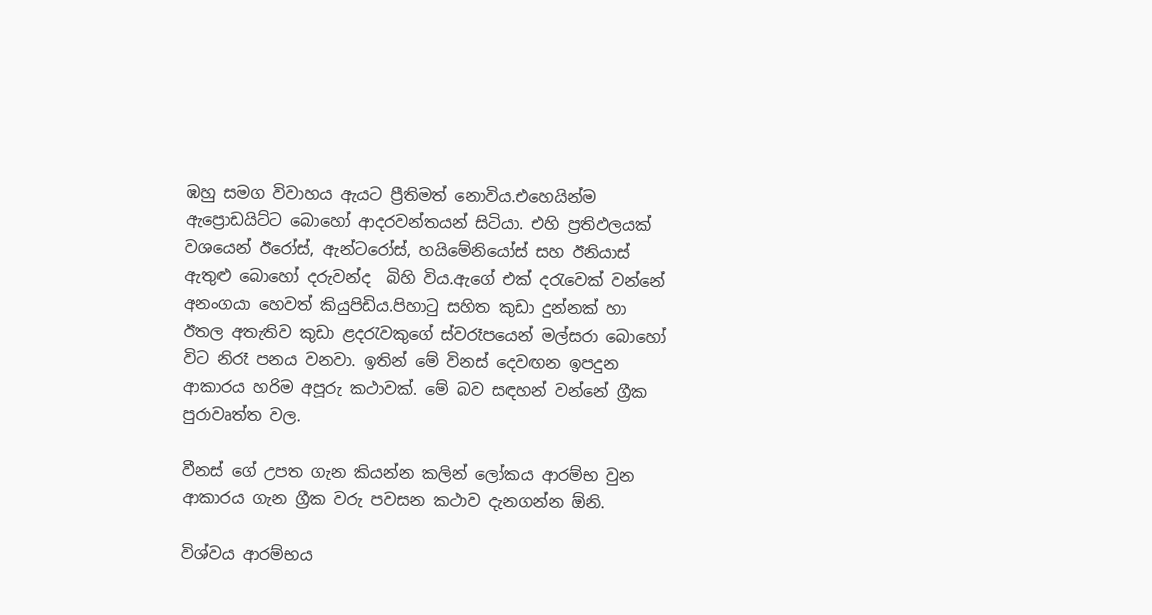ඹහු සමග විවාහය ඇයට ප්‍රීතිමත් නොවිය.එහෙයින්ම ඇප්‍රොඩයිට්ට බොහෝ ආදරවන්තයන් සිටියා. එහි ප්‍රතිඵලයක් වශයෙන් ඊරෝස්, ඇන්ටරෝස්, හයිමේනියෝස් සහ ඊනියාස් ඇතුළු බොහෝ දරුවන්ද  බිහි විය.ඇගේ එක් දරැවෙක් වන්නේ අනංගයා හෙවත් කියුපිඩිය.පිහාටු සහිත කුඩා දුන්නක් හා ඊතල අතැතිව කුඩා ළදරැවකුගේ ස්වරෑපයෙන් මල්සරා බොහෝ විට නිරෑ පනය වනවා. ඉතින් මේ විනස් දෙවඟන ඉපදුන ආකාරය හරිම අපූරු කථාවක්. මේ බව සඳහන් වන්නේ ග්‍රීක පුරාවෘත්ත වල.

වීනස් ගේ උපත ගැන කියන්න කලින් ලෝකය ආරම්භ වුන ආකාරය ගැන ග්‍රීක වරු ‍පවසන කථාව දැනගන්න ඕනි.

විශ්වය ආරම්භය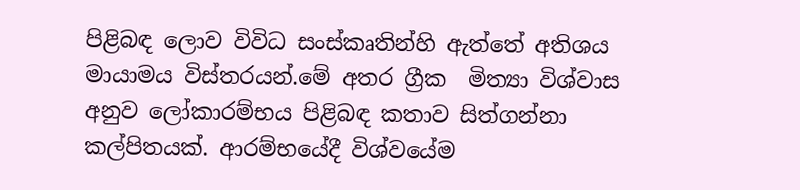පිළිබඳ ලොව විවිධ සංස්කෘතින්හි ඇත්තේ අතිශය මායාමය විස්තරයන්.මේ අතර ග්‍රීක  මිත්‍යා විශ්වාස අනුව ලෝකාරම්භය පිළිබඳ කතාව සිත්ගන්නා කල්පිතයක්. ආරම්භයේදී විශ්වයේම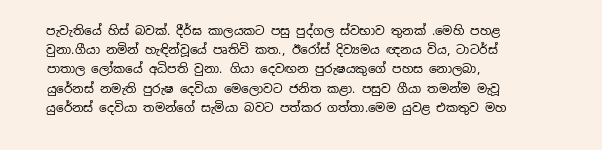පැවැතියේ හිස් බවක්. දීර්ඝ කාලයකට පසු පුද්ගල ස්‌වභාව තුනක්‌ .මෙහි පහළ වුනා.ගීයා නමින් හැඳින්වූයේ පෘතිවි කත., ඊරෝස්‌ දිව්‍යමය ඥනය විය, ටාටර්ස්‌ පාතාල ලෝකයේ අධිපති වුනා. ගියා දෙවඟන පුරුෂයකුගේ පහස නොලබා, යුරේනස්‌ නමැති පුරුෂ දෙවියා මෙලොවට ජනිත කළා. පසුව ගීයා තමන්ම මැවූ යුරේනස්‌ දෙවියා තමන්ගේ සැමියා බවට පත්කර ගත්තා.මෙම යුවළ එකතුව මහ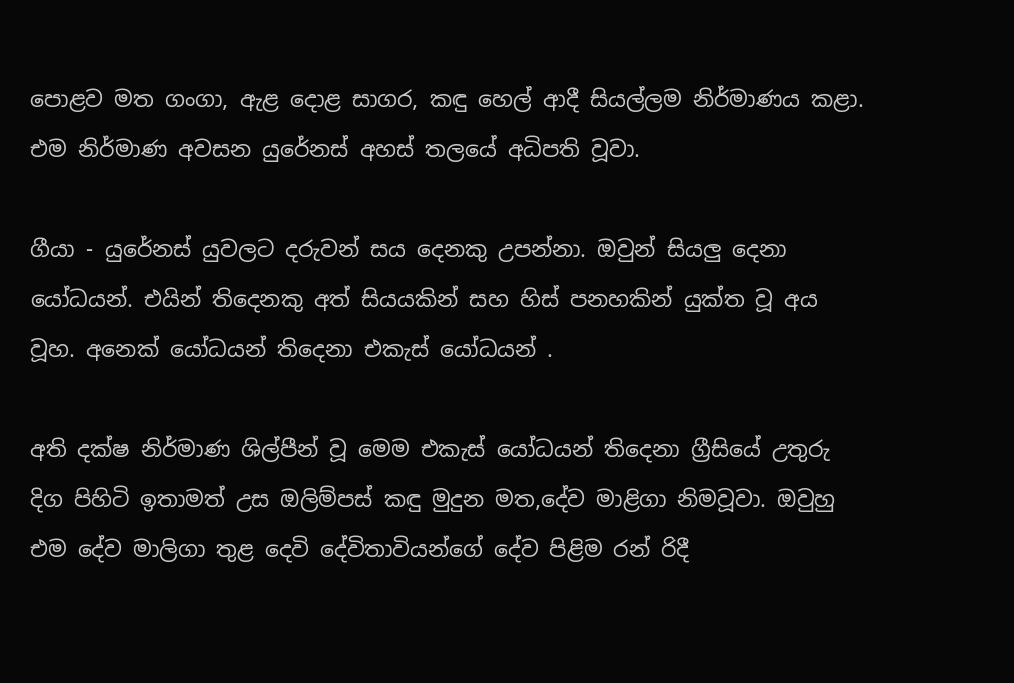පොළව මත ගංගා, ඇළ දොළ සාගර, කඳු හෙල් ආදී සියල්ලම නිර්මාණය කළා. එම නිර්මාණ අවසන යුරේනස්‌ අහස් තලයේ අධිපති වූවා.

ගීයා - යුරේනස්‌ යුවලට දරුවන් සය දෙනකු උපන්නා. ඔවුන් සියලු දෙනා යෝධයන්. එයින් තිදෙනකු අත් සියයකින් සහ හිස්‌ පනහකින් යුක්‌ත වූ අය වූහ. අනෙක්‌ යෝධයන් තිදෙනා එකැස්‌ යෝධයන් .

අති දක්‌ෂ නිර්මාණ ශිල්පීන් වූ මෙම එකැස්‌ යෝධයන් තිදෙනා ග්‍රීසියේ උතුරු දිග පිහිටි ඉතාමත් උස ඔලිම්පස්‌ කඳු මුදුන මත,දේව මාළිගා නිමවූවා. ඔවුහු එම දේව මාලිගා තුළ දෙවි දේවිතාවියන්ගේ දේව පිළිම රන් රිදී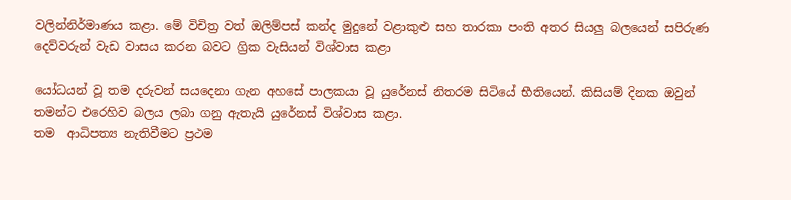වලින්නිර්මාණය කළා. මේ විචිත්‍ර වත් ඔලිම්පස් කන්ද මුදුනේ වළාකුළු සහ තාරකා පංති අතර සියලු බලයෙන් සපිරුණ දෙව්වරුන් වැඩ වාසය කරන බවට ග්‍රික වැසියන් විශ්වාස කළා

යෝධයන් වූ තම දරුවන් සයදෙනා ගැන අහසේ පාලකයා වූ යුරේනස්‌ නිතරම සිටියේ භීතියෙන්. කිසියම් දිනක ඔවුන් තමන්ට එරෙහිව බලය ලබා ගනු ඇතැයි යුරේනස් විශ්වාස කළා.
තම  ආධිපත්‍ය නැතිවීමට ප්‍රථම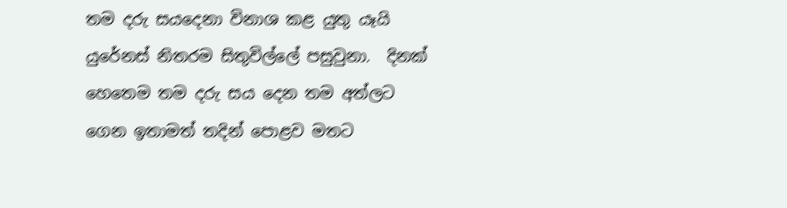තම දරු සයදෙනා විනාශ කළ යුතු යෑයි යුරේනස්‌ නිතරම සිතුවිල්ලේ පසුවුනා.  දිනක් හෙතෙම තම දරු සය දෙන තම අත්ලට ගෙන ඉතාමත් තදින් පොළව මතට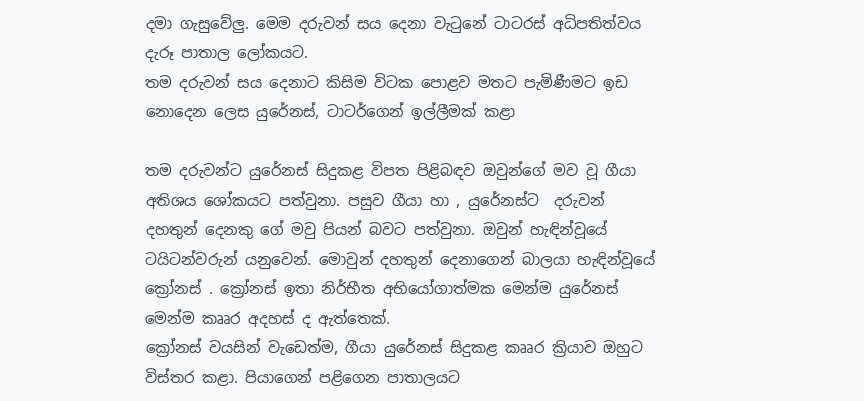දමා ගැසුවේලු. මෙම දරුවන් සය දෙනා වැටුනේ ටාටරස්‌ අධිපතිත්වය දැරූ පාතාල ලෝකයට.
තම දරුවන් සය දෙනාට කිසිම විටක පොළව මතට පැමිණීමට ඉඩ නොදෙන ලෙස යුරේනස්‌, ටාටර්ගෙන් ඉල්ලීමක්‌ කළා

තම දරුවන්ට යුරේනස්‌ සිදුකළ විපත පිළිබඳව ඔවුන්ගේ මව වූ ගීයා අතිශය ශෝකයට පත්වුනා. පසුව ගීයා හා , යුරේනස්‌ට  දරුවන් දහතුන් දෙනකු ගේ මවු පියන් බවට පත්වුනා. ඔවුන් හැඳින්වූයේ ටයිටන්වරුන් යනුවෙන්. මොවුන් දහතුන් දෙනාගෙන් බාලයා හැඳින්වූයේ ක්‍රෝනස්‌ . ක්‍රෝනස් ඉතා නිර්භීත අභියෝගාත්මක මෙන්ම යුරේනස්‌ මෙන්ම කෲර අදහස්‌ ද ඇත්තෙක්.
ක්‍රෝනස්‌ වයසින් වැඩෙත්ම, ගීයා යුරේනස් සිදුකළ කෲර ක්‍රියාව ඔහුට විස්‌තර කළා. පියාගෙන් පළිගෙන පාතාලයට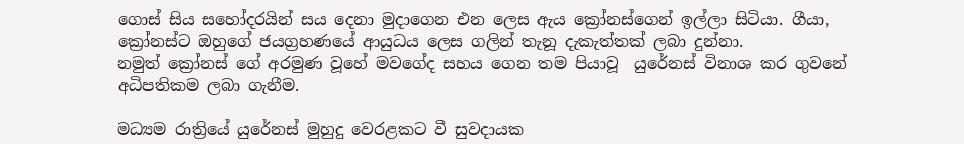ගොස්‌ සිය සහෝදරයින් සය දෙනා මුදාගෙන එන ලෙස ඇය ක්‍රෝනස්‌ගෙන් ඉල්ලා සිටියා. ගීයා, ක්‍රෝනස්‌ට ඔහුගේ ජයග්‍රහණයේ ආයුධය ලෙස ගලින් තැනූ දැකැත්තක්‌ ලබා දුන්නා.
නමුත් ක්‍රෝනස්‌ ගේ අරමුණ වූහේ මවගේද සහය ගෙන තම පියාවූ  යුරේනස්‌ විනාශ කර ගුවනේ අධිපතිකම ලබා ගැනීම.

මධ්‍යම රාත්‍රියේ යුරේනස්‌ මුහුදු වෙරළකට වී සුවදායක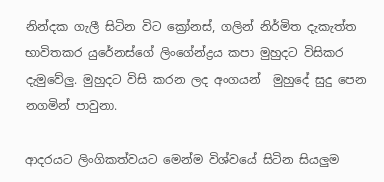නින්දක ගැලී සිටින විට ක්‍රෝනස්‌, ගලින් නිර්මිත දැකැත්ත භාවිතකර යුරේනස්‌ගේ ලිංගේන්ද්‍රය කපා මුහුදට විසිකර දැමුවේලු. මුහුදට විසි කරන ලද අංගයන්  මුහුදේ සුදු පෙන නගමින් පාවුනා.

ආදරයට ලිංගිකත්වයට මෙන්ම විශ්වයේ සිටින සියලුම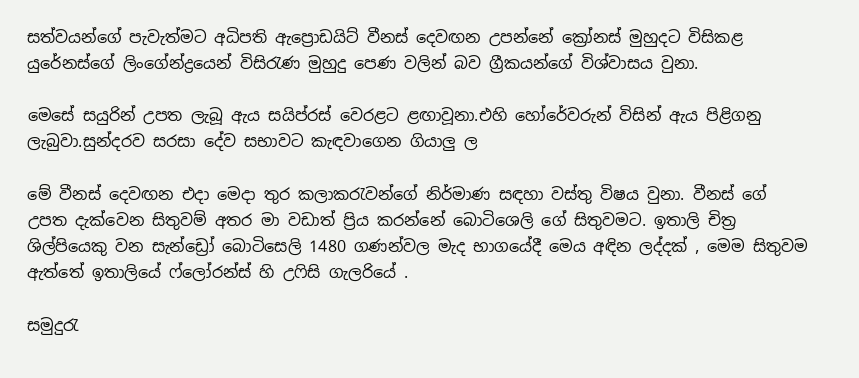සත්වයන්ගේ පැවැත්මට අධිපති ඇප්‍රොඩයිට්‌ වීනස්‌ දෙවඟන උපන්නේ ක්‍රෝනස්‌ මුහුදට විසිකළ යුරේනස්‌ගේ ලිංගේන්ද්‍රයෙන් විසිරැණ මුහුදු පෙණ වලින් බව ග්‍රීකයන්ගේ විශ්වාසය වුනා.

මෙසේ සයුරින් උපත ලැබූ ඇය සයිප්රස් වෙරළට ළඟාවූනා.එහි හෝරේවරුන් විසින් ඇය පිළිගනු ලැබුවා.සුන්දරව සරසා දේව සභාවට කැඳවාගෙන ගියාලු ල

මේ වීනස් දෙවඟන එදා මෙදා තුර කලාකරැවන්ගේ නිර්මාණ සඳහා වස්තු විෂය වුනා. වීනස් ගේ උපත දැක්වෙන සිතුවම් අතර මා වඩාත් ප්‍රිය කරන්නේ බොටිශෙලි ගේ සිතුවමට. ඉතාලි චිත්‍ර ශිල්පියෙකු වන සැන්ඩ්‍රෝ බොටිසෙලි 1480 ගණන්වල මැද භාගයේදී මෙය අඳින ලද්දක් , මෙම සිතුවම ඇත්තේ ඉතාලියේ ෆ්ලෝරන්ස් හි උෆිසි ගැලරියේ .

සමුදුරැ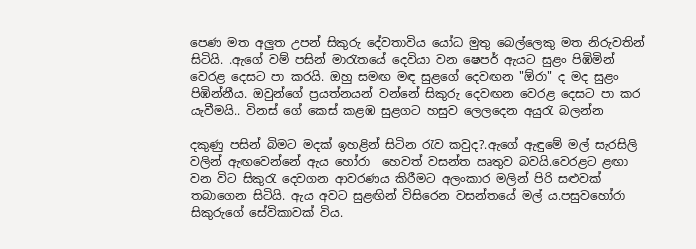පෙණ මත අලුත උපන් සිකුරු දේවතාවිය යෝධ මුතු බෙල්ලෙකු මත නිරුවතින් සිටියි. .ඇගේ වම් පසින් මාරැතයේ දෙවියා වන ෂෙපර් ඇයට සුළං පිඹිමින් වෙරළ දෙස‍ට පා කරයි. ඔහු සමඟ මඳ සුළගේ දෙවඟන "ඕරා" ද මද සුළං පිඹින්නීය. ඔවුන්ගේ ප්‍රයත්නයන් වන්නේ සිකුරු දෙවඟන වෙරළ දෙසට පා කර යැවීමයි.. විනස් ගේ කෙස් කළඹ සුළගට හසුව ලෙලදෙන අයුරැ බලන්න

දකුණු පසින් බිමට මදක් ඉහළින් සිටින රැව කවුද?.ඇගේ ඇඳුමේ මල් සැරසිලි වලින් ඇඟවෙන්නේ ඇය හෝරා  හෙවත් වසන්ත ඍතුව බවයි.වෙරළට ළඟා වන විට සිකුරැ දෙවගන ආවරණය කිරීමට අලංකාර මලින් පිරි සළුවක් තබාගෙන සිටියි. ඇය අවට සුළඟින් විසිරෙන වසන්තයේ මල් ය.පසුවහෝරා සිකුරුගේ සේවිකාවක් විය.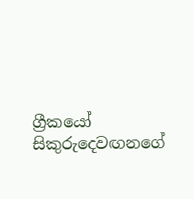ග්‍රීකයෝ සිකුරුදෙවඟනගේ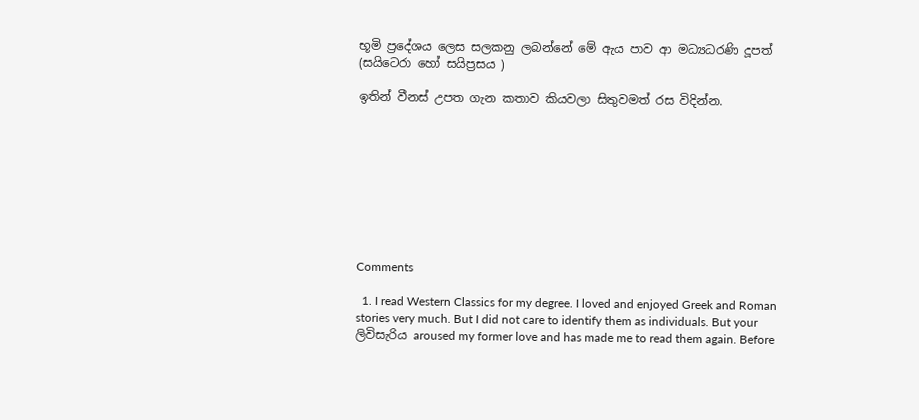භූමි ප්‍රදේශය ලෙස සලකනු ලබන්නේ මේ ඇය පාව ආ මධ්‍යධරණි දූපත්  (සයිටෙරා හෝ සයිප්‍රසය )

ඉතින් වීනස් උපත ගැන කතාව කියවලා සිතුවමත් රස විදින්න.









Comments

  1. I read Western Classics for my degree. I loved and enjoyed Greek and Roman stories very much. But I did not care to identify them as individuals. But your ලිවිසැරිය aroused my former love and has made me to read them again. Before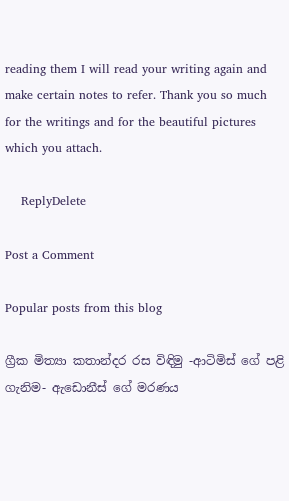reading them I will read your writing again and make certain notes to refer. Thank you so much for the writings and for the beautiful pictures which you attach.

    ReplyDelete

Post a Comment

Popular posts from this blog

ග්‍රීක මිත්‍යා කතාන්දර රස විඳිමු -ආටිමිස් ගේ පළි ගැනිම- ඇඩොනීස් ගේ මරණය